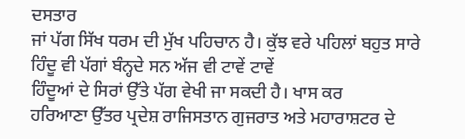ਦਸਤਾਰ
ਜਾਂ ਪੱਗ ਸਿੱਖ ਧਰਮ ਦੀ ਮੁੱਖ ਪਹਿਚਾਨ ਹੈ। ਕੁੱਝ ਵਰੇ ਪਹਿਲਾਂ ਬਹੁਤ ਸਾਰੇ
ਹਿੰਦੂ ਵੀ ਪੱਗਾਂ ਬੰਨ੍ਹਦੇ ਸਨ ਅੱਜ ਵੀ ਟਾਵੇਂ ਟਾਵੇਂ
ਹਿੰਦੂਆਂ ਦੇ ਸਿਰਾਂ ਉੱਤੇ ਪੱਗ ਵੇਖੀ ਜਾ ਸਕਦੀ ਹੈ। ਖਾਸ ਕਰ
ਹਰਿਆਣਾ ਉੱਤਰ ਪ੍ਰਦੇਸ਼ ਰਾਜਿਸਤਾਨ ਗੁਜਰਾਤ ਅਤੇ ਮਹਾਰਾਸ਼ਟਰ ਦੇ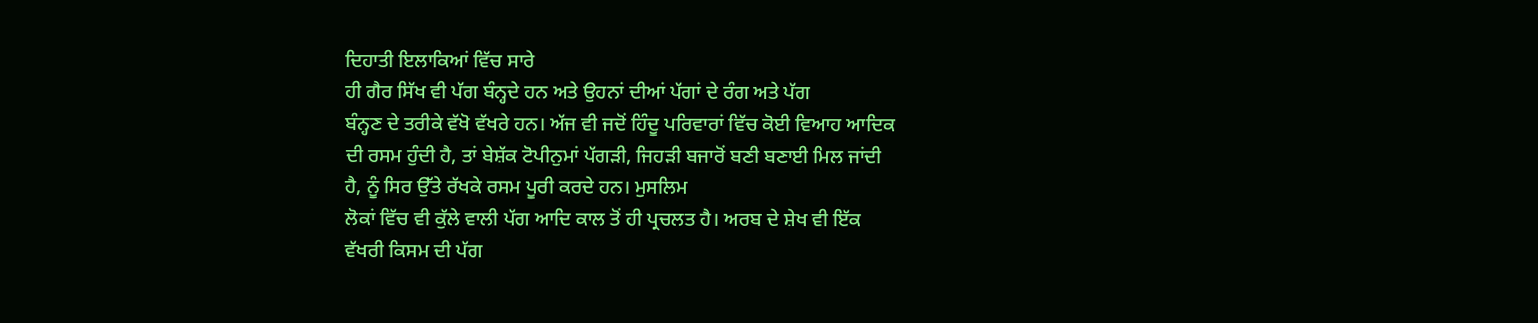ਦਿਹਾਤੀ ਇਲਾਕਿਆਂ ਵਿੱਚ ਸਾਰੇ
ਹੀ ਗੈਰ ਸਿੱਖ ਵੀ ਪੱਗ ਬੰਨ੍ਹਦੇ ਹਨ ਅਤੇ ਉਹਨਾਂ ਦੀਆਂ ਪੱਗਾਂ ਦੇ ਰੰਗ ਅਤੇ ਪੱਗ
ਬੰਨ੍ਹਣ ਦੇ ਤਰੀਕੇ ਵੱਖੋ ਵੱਖਰੇ ਹਨ। ਅੱਜ ਵੀ ਜਦੋਂ ਹਿੰਦੂ ਪਰਿਵਾਰਾਂ ਵਿੱਚ ਕੋਈ ਵਿਆਹ ਆਦਿਕ
ਦੀ ਰਸਮ ਹੁੰਦੀ ਹੈ, ਤਾਂ ਬੇਸ਼ੱਕ ਟੋਪੀਨੁਮਾਂ ਪੱਗੜੀ, ਜਿਹੜੀ ਬਜਾਰੋਂ ਬਣੀ ਬਣਾਈ ਮਿਲ ਜਾਂਦੀ
ਹੈ, ਨੂੰ ਸਿਰ ਉੱਤੇ ਰੱਖਕੇ ਰਸਮ ਪੂਰੀ ਕਰਦੇ ਹਨ। ਮੁਸਲਿਮ
ਲੋਕਾਂ ਵਿੱਚ ਵੀ ਕੁੱਲੇ ਵਾਲੀ ਪੱਗ ਆਦਿ ਕਾਲ ਤੋਂ ਹੀ ਪ੍ਰਚਲਤ ਹੈ। ਅਰਬ ਦੇ ਸ਼ੇਖ ਵੀ ਇੱਕ
ਵੱਖਰੀ ਕਿਸਮ ਦੀ ਪੱਗ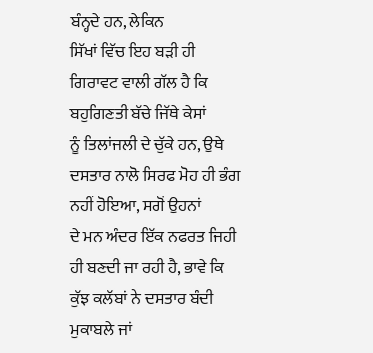ਬੰਨ੍ਹਦੇ ਹਨ, ਲੇਕਿਨ
ਸਿੱਖਾਂ ਵਿੱਚ ਇਹ ਬੜੀ ਹੀ ਗਿਰਾਵਟ ਵਾਲੀ ਗੱਲ ਹੈ ਕਿ ਬਹੁਗਿਣਤੀ ਬੱਚੇ ਜਿੱਥੇ ਕੇਸਾਂ
ਨੂੰ ਤਿਲਾਂਜਲੀ ਦੇ ਚੁੱਕੇ ਹਨ, ਉਥੇ ਦਸਤਾਰ ਨਾਲੋ ਸਿਰਫ ਮੋਹ ਹੀ ਭੰਗ ਨਹੀਂ ਹੋਇਆ, ਸਗੋਂ ਉਹਨਾਂ
ਦੇ ਮਨ ਅੰਦਰ ਇੱਕ ਨਫਰਤ ਜਿਹੀ ਹੀ ਬਣਦੀ ਜਾ ਰਹੀ ਹੈ, ਭਾਵੇ ਕਿ ਕੁੱਝ ਕਲੱਬਾਂ ਨੇ ਦਸਤਾਰ ਬੰਦੀ
ਮੁਕਾਬਲੇ ਜਾਂ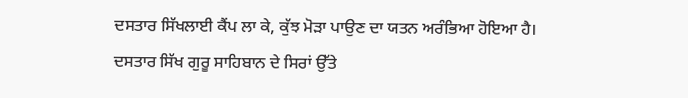ਦਸਤਾਰ ਸਿੱਖਲਾਈ ਕੈਂਪ ਲਾ ਕੇ, ਕੁੱਝ ਮੋੜਾ ਪਾਉਣ ਦਾ ਯਤਨ ਅਰੰਭਿਆ ਹੋਇਆ ਹੈ।
ਦਸਤਾਰ ਸਿੱਖ ਗੁਰੂ ਸਾਹਿਬਾਨ ਦੇ ਸਿਰਾਂ ਉੱਤੇ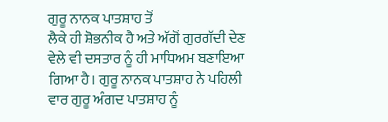ਗੁਰੂ ਨਾਨਕ ਪਾਤਸ਼ਾਹ ਤੋਂ
ਲੈਕੇ ਹੀ ਸ਼ੋਭਨੀਕ ਹੈ ਅਤੇ ਅੱਗੋਂ ਗੁਰਗੱਦੀ ਦੇਣ ਵੇਲੇ ਵੀ ਦਸਤਾਰ ਨੂੰ ਹੀ ਮਾਧਿਅਮ ਬਣਾਇਆ
ਗਿਆ ਹੈ। ਗੁਰੂ ਨਾਨਕ ਪਾਤਸ਼ਾਹ ਨੇ ਪਹਿਲੀ ਵਾਰ ਗੁਰੂ ਅੰਗਦ ਪਾਤਸ਼ਾਹ ਨੂੰ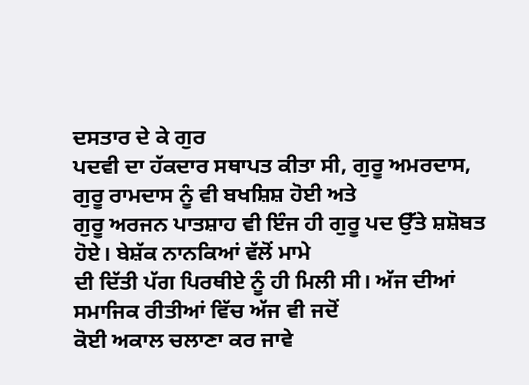ਦਸਤਾਰ ਦੇ ਕੇ ਗੁਰ
ਪਦਵੀ ਦਾ ਹੱਕਦਾਰ ਸਥਾਪਤ ਕੀਤਾ ਸੀ, ਗੁਰੂ ਅਮਰਦਾਸ, ਗੁਰੂ ਰਾਮਦਾਸ ਨੂੰ ਵੀ ਬਖਸ਼ਿਸ਼ ਹੋਈ ਅਤੇ
ਗੁਰੂ ਅਰਜਨ ਪਾਤਸ਼ਾਹ ਵੀ ਇੰਜ ਹੀ ਗੁਰੂ ਪਦ ਉੱਤੇ ਸ਼ਸ਼ੋਬਤ ਹੋਏ। ਬੇਸ਼ੱਕ ਨਾਨਕਿਆਂ ਵੱਲੋਂ ਮਾਮੇ
ਦੀ ਦਿੱਤੀ ਪੱਗ ਪਿਰਥੀਏ ਨੂੰ ਹੀ ਮਿਲੀ ਸੀ। ਅੱਜ ਦੀਆਂ ਸਮਾਜਿਕ ਰੀਤੀਆਂ ਵਿੱਚ ਅੱਜ ਵੀ ਜਦੋਂ
ਕੋਈ ਅਕਾਲ ਚਲਾਣਾ ਕਰ ਜਾਵੇ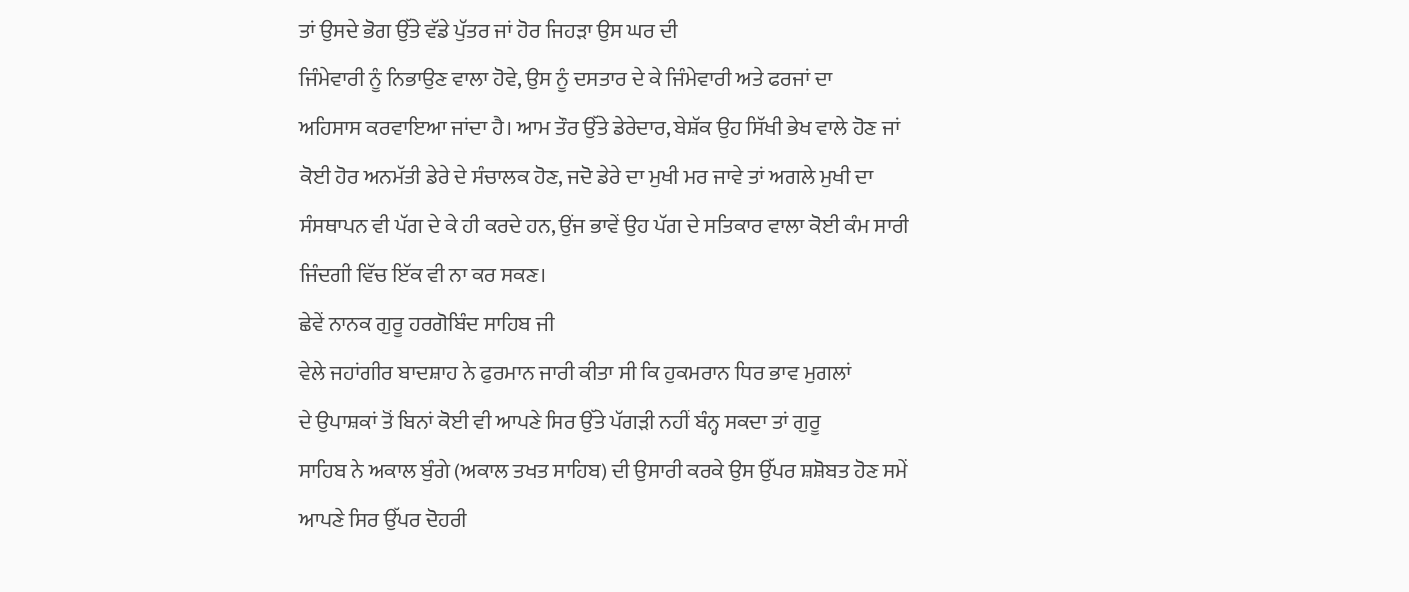ਤਾਂ ਉਸਦੇ ਭੋਗ ਉੱਤੇ ਵੱਡੇ ਪੁੱਤਰ ਜਾਂ ਹੋਰ ਜਿਹੜਾ ਉਸ ਘਰ ਦੀ
ਜਿੰਮੇਵਾਰੀ ਨੂੰ ਨਿਭਾਉਣ ਵਾਲਾ ਹੋਵੇ, ਉਸ ਨੂੰ ਦਸਤਾਰ ਦੇ ਕੇ ਜਿੰਮੇਵਾਰੀ ਅਤੇ ਫਰਜਾਂ ਦਾ
ਅਹਿਸਾਸ ਕਰਵਾਇਆ ਜਾਂਦਾ ਹੈ। ਆਮ ਤੌਰ ਉੱਤੇ ਡੇਰੇਦਾਰ, ਬੇਸ਼ੱਕ ਉਹ ਸਿੱਖੀ ਭੇਖ ਵਾਲੇ ਹੋਣ ਜਾਂ
ਕੋਈ ਹੋਰ ਅਨਮੱਤੀ ਡੇਰੇ ਦੇ ਸੰਚਾਲਕ ਹੋਣ, ਜਦੋ ਡੇਰੇ ਦਾ ਮੁਖੀ ਮਰ ਜਾਵੇ ਤਾਂ ਅਗਲੇ ਮੁਖੀ ਦਾ
ਸੰਸਥਾਪਨ ਵੀ ਪੱਗ ਦੇ ਕੇ ਹੀ ਕਰਦੇ ਹਨ, ਉਂਜ ਭਾਵੇਂ ਉਹ ਪੱਗ ਦੇ ਸਤਿਕਾਰ ਵਾਲਾ ਕੋਈ ਕੰਮ ਸਾਰੀ
ਜਿੰਦਗੀ ਵਿੱਚ ਇੱਕ ਵੀ ਨਾ ਕਰ ਸਕਣ।
ਛੇਵੇਂ ਨਾਨਕ ਗੁਰੂ ਹਰਗੋਬਿੰਦ ਸਾਹਿਬ ਜੀ
ਵੇਲੇ ਜਹਾਂਗੀਰ ਬਾਦਸ਼ਾਹ ਨੇ ਫੁਰਮਾਨ ਜਾਰੀ ਕੀਤਾ ਸੀ ਕਿ ਹੁਕਮਰਾਨ ਧਿਰ ਭਾਵ ਮੁਗਲਾਂ
ਦੇ ਉਪਾਸ਼ਕਾਂ ਤੋਂ ਬਿਨਾਂ ਕੋਈ ਵੀ ਆਪਣੇ ਸਿਰ ਉੱਤੇ ਪੱਗੜੀ ਨਹੀਂ ਬੰਨ੍ਹ ਸਕਦਾ ਤਾਂ ਗੁਰੂ
ਸਾਹਿਬ ਨੇ ਅਕਾਲ ਬੁੰਗੇ (ਅਕਾਲ ਤਖਤ ਸਾਹਿਬ) ਦੀ ਉਸਾਰੀ ਕਰਕੇ ਉਸ ਉੱਪਰ ਸ਼ਸ਼ੋਬਤ ਹੋਣ ਸਮੇਂ
ਆਪਣੇ ਸਿਰ ਉੱਪਰ ਦੋਹਰੀ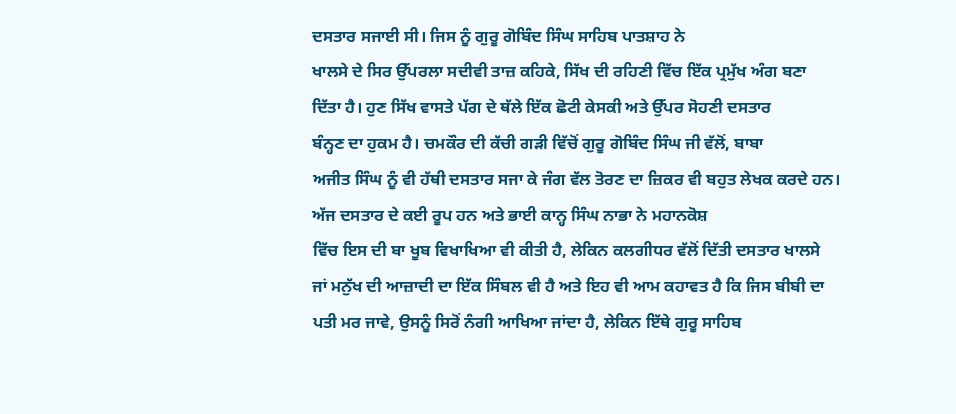ਦਸਤਾਰ ਸਜਾਈ ਸੀ। ਜਿਸ ਨੂੰ ਗੁਰੂ ਗੋਬਿੰਦ ਸਿੰਘ ਸਾਹਿਬ ਪਾਤਸ਼ਾਹ ਨੇ
ਖਾਲਸੇ ਦੇ ਸਿਰ ਉੱਪਰਲਾ ਸਦੀਵੀ ਤਾਜ਼ ਕਹਿਕੇ, ਸਿੱਖ ਦੀ ਰਹਿਣੀ ਵਿੱਚ ਇੱਕ ਪ੍ਰਮੁੱਖ ਅੰਗ ਬਣਾ
ਦਿੱਤਾ ਹੈ। ਹੁਣ ਸਿੱਖ ਵਾਸਤੇ ਪੱਗ ਦੇ ਥੱਲੇ ਇੱਕ ਛੋਟੀ ਕੇਸਕੀ ਅਤੇ ਉੱਪਰ ਸੋਹਣੀ ਦਸਤਾਰ
ਬੰਨ੍ਹਣ ਦਾ ਹੁਕਮ ਹੈ। ਚਮਕੌਰ ਦੀ ਕੱਚੀ ਗੜੀ ਵਿੱਚੋਂ ਗੁਰੂ ਗੋਬਿੰਦ ਸਿੰਘ ਜੀ ਵੱਲੋਂ, ਬਾਬਾ
ਅਜੀਤ ਸਿੰਘ ਨੂੰ ਵੀ ਹੱਥੀ ਦਸਤਾਰ ਸਜਾ ਕੇ ਜੰਗ ਵੱਲ ਤੋਰਣ ਦਾ ਜ਼ਿਕਰ ਵੀ ਬਹੁਤ ਲੇਖਕ ਕਰਦੇ ਹਨ।
ਅੱਜ ਦਸਤਾਰ ਦੇ ਕਈ ਰੂਪ ਹਨ ਅਤੇ ਭਾਈ ਕਾਨ੍ਹ ਸਿੰਘ ਨਾਭਾ ਨੇ ਮਹਾਨਕੋਸ਼
ਵਿੱਚ ਇਸ ਦੀ ਬਾ ਖੂਬ ਵਿਖਾਖਿਆ ਵੀ ਕੀਤੀ ਹੈ, ਲੇਕਿਨ ਕਲਗੀਧਰ ਵੱਲੋਂ ਦਿੱਤੀ ਦਸਤਾਰ ਖਾਲਸੇ
ਜਾਂ ਮਨੁੱਖ ਦੀ ਆਜ਼ਾਦੀ ਦਾ ਇੱਕ ਸਿੰਬਲ ਵੀ ਹੈ ਅਤੇ ਇਹ ਵੀ ਆਮ ਕਹਾਵਤ ਹੈ ਕਿ ਜਿਸ ਬੀਬੀ ਦਾ
ਪਤੀ ਮਰ ਜਾਵੇ, ਉਸਨੂੰ ਸਿਰੋਂ ਨੰਗੀ ਆਖਿਆ ਜਾਂਦਾ ਹੈ, ਲੇਕਿਨ ਇੱਥੇ ਗੁਰੂ ਸਾਹਿਬ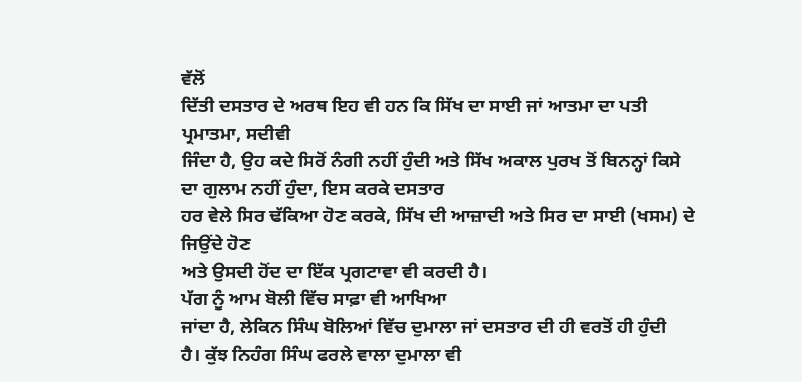ਵੱਲੋਂ
ਦਿੱਤੀ ਦਸਤਾਰ ਦੇ ਅਰਥ ਇਹ ਵੀ ਹਨ ਕਿ ਸਿੱਖ ਦਾ ਸਾਈ ਜਾਂ ਆਤਮਾ ਦਾ ਪਤੀ ਪ੍ਰਮਾਤਮਾ, ਸਦੀਵੀ
ਜਿੰਦਾ ਹੈ, ਉਹ ਕਦੇ ਸਿਰੋਂ ਨੰਗੀ ਨਹੀਂ ਹੁੰਦੀ ਅਤੇ ਸਿੱਖ ਅਕਾਲ ਪੁਰਖ ਤੋਂ ਬਿਨਨ੍ਹਾਂ ਕਿਸੇ
ਦਾ ਗੁਲਾਮ ਨਹੀਂ ਹੁੰਦਾ, ਇਸ ਕਰਕੇ ਦਸਤਾਰ
ਹਰ ਵੇਲੇ ਸਿਰ ਢੱਕਿਆ ਹੋਣ ਕਰਕੇ, ਸਿੱਖ ਦੀ ਆਜ਼ਾਦੀ ਅਤੇ ਸਿਰ ਦਾ ਸਾਈ (ਖਸਮ) ਦੇ ਜਿਉਂਦੇ ਹੋਣ
ਅਤੇ ਉਸਦੀ ਹੋਂਦ ਦਾ ਇੱਕ ਪ੍ਰਗਟਾਵਾ ਵੀ ਕਰਦੀ ਹੈ।
ਪੱਗ ਨੂੰ ਆਮ ਬੋਲੀ ਵਿੱਚ ਸਾਫ਼ਾ ਵੀ ਆਖਿਆ
ਜਾਂਦਾ ਹੈ, ਲੇਕਿਨ ਸਿੰਘ ਬੋਲਿਆਂ ਵਿੱਚ ਦੁਮਾਲਾ ਜਾਂ ਦਸਤਾਰ ਦੀ ਹੀ ਵਰਤੋਂ ਹੀ ਹੁੰਦੀ
ਹੈ। ਕੁੱਝ ਨਿਹੰਗ ਸਿੰਘ ਫਰਲੇ ਵਾਲਾ ਦੁਮਾਲਾ ਵੀ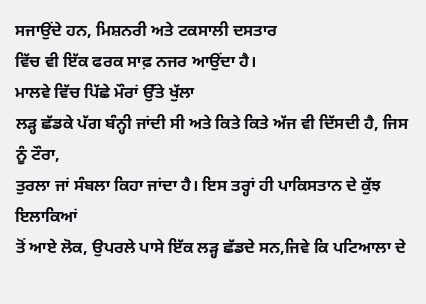ਸਜਾਉਂਦੇ ਹਨ, ਮਿਸ਼ਨਰੀ ਅਤੇ ਟਕਸਾਲੀ ਦਸਤਾਰ
ਵਿੱਚ ਵੀ ਇੱਕ ਫਰਕ ਸਾਫ਼ ਨਜਰ ਆਉਂਦਾ ਹੈ।
ਮਾਲਵੇ ਵਿੱਚ ਪਿੱਛੇ ਮੌਰਾਂ ਉੱਤੇ ਖੁੱਲਾ
ਲੜ੍ਹ ਛੱਡਕੇ ਪੱਗ ਬੰਨ੍ਹੀ ਜਾਂਦੀ ਸੀ ਅਤੇ ਕਿਤੇ ਕਿਤੇ ਅੱਜ ਵੀ ਦਿੱਸਦੀ ਹੈ, ਜਿਸ ਨੂੰ ਟੌਰਾ,
ਤੁਰਲਾ ਜਾਂ ਸੰਬਲਾ ਕਿਹਾ ਜਾਂਦਾ ਹੈ। ਇਸ ਤਰ੍ਹਾਂ ਹੀ ਪਾਕਿਸਤਾਨ ਦੇ ਕੁੱਝ ਇਲਾਕਿਆਂ
ਤੋਂ ਆਏ ਲੋਕ, ਉਪਰਲੇ ਪਾਸੇ ਇੱਕ ਲੜ੍ਹ ਛੱਡਦੇ ਸਨ,ਜਿਵੇ ਕਿ ਪਟਿਆਲਾ ਦੇ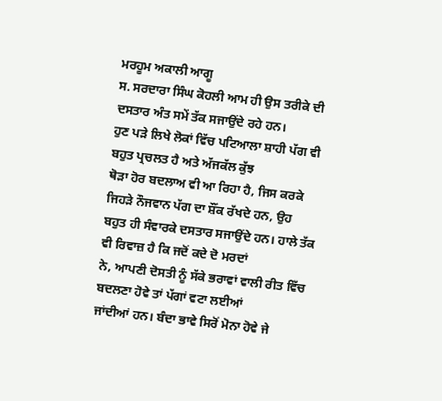ਮਰਹੂਮ ਅਕਾਲੀ ਆਗੂ
ਸ. ਸਰਦਾਰਾ ਸਿੰਘ ਕੋਹਲੀ ਆਮ ਹੀ ਉਸ ਤਰੀਕੇ ਦੀ ਦਸਤਾਰ ਅੰਤ ਸਮੇਂ ਤੱਕ ਸਜਾਉਂਦੇ ਰਹੇ ਹਨ।
ਹੁਣ ਪੜੇ ਲਿਖੇ ਲੋਕਾਂ ਵਿੱਚ ਪਟਿਆਲਾ ਸ਼ਾਹੀ ਪੱਗ ਵੀ ਬਹੁਤ ਪ੍ਰਚਲਤ ਹੈ ਅਤੇ ਅੱਜਕੱਲ ਕੁੱਝ
ਥੋੜਾ ਹੋਰ ਬਦਲਾਅ ਵੀ ਆ ਰਿਹਾ ਹੈ, ਜਿਸ ਕਰਕੇ ਜਿਹੜੇ ਨੌਜਵਾਨ ਪੱਗ ਦਾ ਸ਼ੌਂਕ ਰੱਖਦੇ ਹਨ, ਉਹ
ਬਹੁਤ ਹੀ ਸੰਵਾਰਕੇ ਦਸਤਾਰ ਸਜਾਉਂਦੇ ਹਨ। ਹਾਲੇ ਤੱਕ ਵੀ ਰਿਵਾਜ਼ ਹੈ ਕਿ ਜਦੋਂ ਕਦੇ ਦੋ ਮਰਦਾਂ
ਨੇ, ਆਪਣੀ ਦੋਸਤੀ ਨੂੰ ਸੱਕੇ ਭਰਾਵਾਂ ਵਾਲੀ ਰੀਤ ਵਿੱਚ ਬਦਲਣਾ ਹੋਵੇ ਤਾਂ ਪੱਗਾਂ ਵਟਾ ਲਈਆਂ
ਜਾਂਦੀਆਂ ਹਨ। ਬੰਦਾ ਭਾਵੇ ਸਿਰੋਂ ਮੋਨਾ ਹੋਵੇ ਜੇ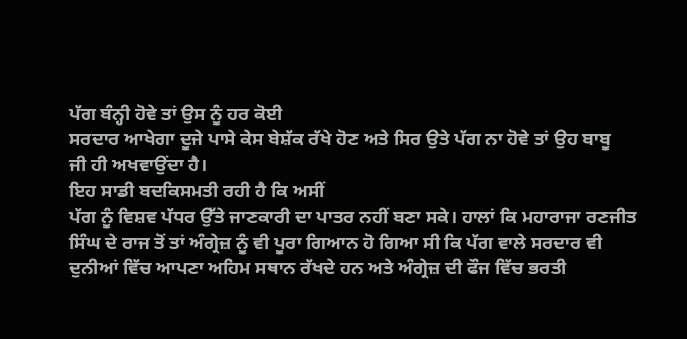ਪੱਗ ਬੰਨ੍ਹੀ ਹੋਵੇ ਤਾਂ ਉਸ ਨੂੰ ਹਰ ਕੋਈ
ਸਰਦਾਰ ਆਖੇਗਾ ਦੂਜੇ ਪਾਸੇ ਕੇਸ ਬੇਸ਼ੱਕ ਰੱਖੇ ਹੋਣ ਅਤੇ ਸਿਰ ਉਤੇ ਪੱਗ ਨਾ ਹੋਵੇ ਤਾਂ ਉਹ ਬਾਬੂ
ਜੀ ਹੀ ਅਖਵਾਉਂਦਾ ਹੈ।
ਇਹ ਸਾਡੀ ਬਦਕਿਸਮਤੀ ਰਹੀ ਹੈ ਕਿ ਅਸੀਂ
ਪੱਗ ਨੂੰ ਵਿਸ਼ਵ ਪੱਧਰ ਉੱਤੇ ਜਾਣਕਾਰੀ ਦਾ ਪਾਤਰ ਨਹੀਂ ਬਣਾ ਸਕੇ। ਹਾਲਾਂ ਕਿ ਮਹਾਰਾਜਾ ਰਣਜੀਤ
ਸਿੰਘ ਦੇ ਰਾਜ ਤੋਂ ਤਾਂ ਅੰਗ੍ਰੇਜ਼ ਨੂੰ ਵੀ ਪੂਰਾ ਗਿਆਨ ਹੋ ਗਿਆ ਸੀ ਕਿ ਪੱਗ ਵਾਲੇ ਸਰਦਾਰ ਵੀ
ਦੁਨੀਆਂ ਵਿੱਚ ਆਪਣਾ ਅਹਿਮ ਸਥਾਨ ਰੱਖਦੇ ਹਨ ਅਤੇ ਅੰਗ੍ਰੇਜ਼ ਦੀ ਫੌਜ ਵਿੱਚ ਭਰਤੀ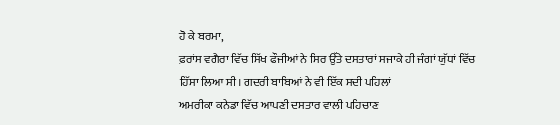ਹੋ ਕੇ ਬਰਮਾ,
ਫ਼ਰਾਂਸ ਵਗੈਰਾ ਵਿੱਚ ਸਿੱਖ ਫੌਜੀਆਂ ਨੇ ਸਿਰ ਉੱਤੇ ਦਸਤਾਰਾਂ ਸਜਾਕੇ ਹੀ ਜੰਗਾਂ ਯੁੱਧਾਂ ਵਿੱਚ
ਹਿੱਸਾ ਲਿਆ ਸੀ। ਗਦਰੀ ਬਾਬਿਆਂ ਨੇ ਵੀ ਇੱਕ ਸਦੀ ਪਹਿਲਾਂ
ਅਮਰੀਕਾ ਕਨੇਡਾ ਵਿੱਚ ਆਪਣੀ ਦਸਤਾਰ ਵਾਲੀ ਪਹਿਚਾਣ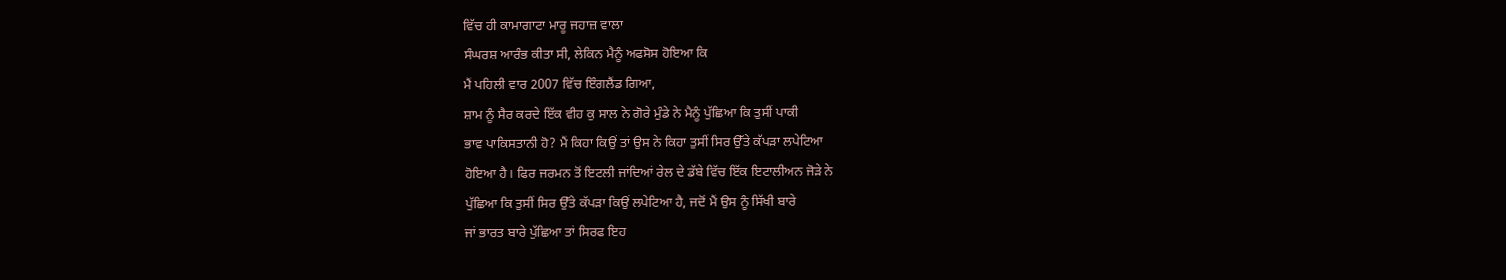ਵਿੱਚ ਹੀ ਕਾਮਾਗਾਟਾ ਮਾਰੂ ਜਹਾਜ਼ ਵਾਲਾ
ਸੰਘਰਸ਼ ਆਰੰਭ ਕੀਤਾ ਸੀ, ਲੇਕਿਨ ਮੈਨੂੰ ਅਫਸੋਸ ਹੋਇਆ ਕਿ
ਮੈਂ ਪਹਿਲੀ ਵਾਰ 2007 ਵਿੱਚ ਇੰਗਲੈਂਡ ਗਿਆ,
ਸ਼ਾਮ ਨੂੰ ਸੈਰ ਕਰਦੇ ਇੱਕ ਵੀਹ ਕੁ ਸਾਲ ਨੇ ਗੋਰੇ ਮੁੰਡੇ ਨੇ ਮੈਨੂੰ ਪੁੱਛਿਆ ਕਿ ਤੁਸੀਂ ਪਾਕੀ
ਭਾਵ ਪਾਕਿਸਤਾਨੀ ਹੋ? ਮੈਂ ਕਿਹਾ ਕਿਉਂ ਤਾਂ ਉਸ ਨੇ ਕਿਹਾ ਤੁਸੀਂ ਸਿਰ ਉੱਤੇ ਕੱਪੜਾ ਲਪੇਟਿਆ
ਹੋਇਆ ਹੈ। ਫਿਰ ਜਰਮਨ ਤੋਂ ਇਟਲੀ ਜਾਂਦਿਆਂ ਰੇਲ ਦੇ ਡੱਬੇ ਵਿੱਚ ਇੱਕ ਇਟਾਲੀਅਨ ਜੋੜੇ ਨੇ
ਪੁੱਛਿਆ ਕਿ ਤੁਸੀਂ ਸਿਰ ਉੱਤੇ ਕੱਪੜਾ ਕਿਉਂ ਲਪੇਟਿਆ ਹੈ, ਜਦੋਂ ਮੈਂ ਉਸ ਨੂੰ ਸਿੱਖੀ ਬਾਰੇ
ਜਾਂ ਭਾਰਤ ਬਾਰੇ ਪੁੱਛਿਆ ਤਾਂ ਸਿਰਫ ਇਹ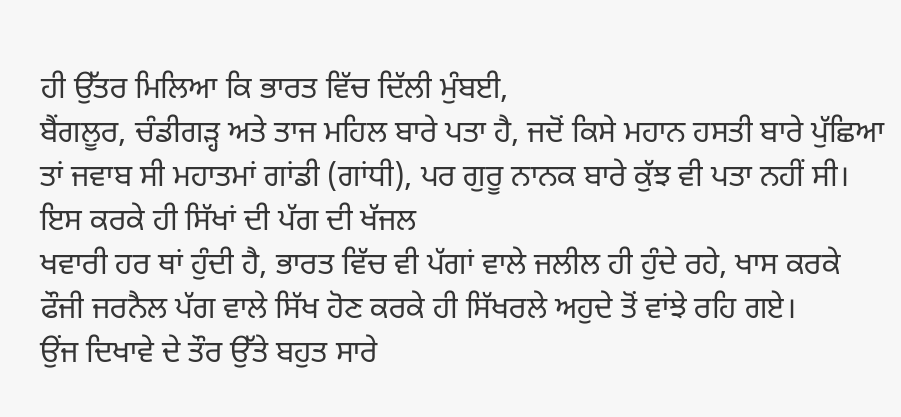ਹੀ ਉੱਤਰ ਮਿਲਿਆ ਕਿ ਭਾਰਤ ਵਿੱਚ ਦਿੱਲੀ ਮੁੰਬਈ,
ਬੈਂਗਲੂਰ, ਚੰਡੀਗੜ੍ਹ ਅਤੇ ਤਾਜ ਮਹਿਲ ਬਾਰੇ ਪਤਾ ਹੈ, ਜਦੋਂ ਕਿਸੇ ਮਹਾਨ ਹਸਤੀ ਬਾਰੇ ਪੁੱਛਿਆ
ਤਾਂ ਜਵਾਬ ਸੀ ਮਹਾਤਮਾਂ ਗਾਂਡੀ (ਗਾਂਧੀ), ਪਰ ਗੁਰੂ ਨਾਨਕ ਬਾਰੇ ਕੁੱਝ ਵੀ ਪਤਾ ਨਹੀਂ ਸੀ।
ਇਸ ਕਰਕੇ ਹੀ ਸਿੱਖਾਂ ਦੀ ਪੱਗ ਦੀ ਖੱਜਲ
ਖਵਾਰੀ ਹਰ ਥਾਂ ਹੁੰਦੀ ਹੈ, ਭਾਰਤ ਵਿੱਚ ਵੀ ਪੱਗਾਂ ਵਾਲੇ ਜਲੀਲ ਹੀ ਹੁੰਦੇ ਰਹੇ, ਖਾਸ ਕਰਕੇ
ਫੌਜੀ ਜਰਨੈਲ ਪੱਗ ਵਾਲੇ ਸਿੱਖ ਹੋਣ ਕਰਕੇ ਹੀ ਸਿੱਖਰਲੇ ਅਹੁਦੇ ਤੋਂ ਵਾਂਝੇ ਰਹਿ ਗਏ।
ਉਂਜ ਦਿਖਾਵੇ ਦੇ ਤੌਰ ਉੱਤੇ ਬਹੁਤ ਸਾਰੇ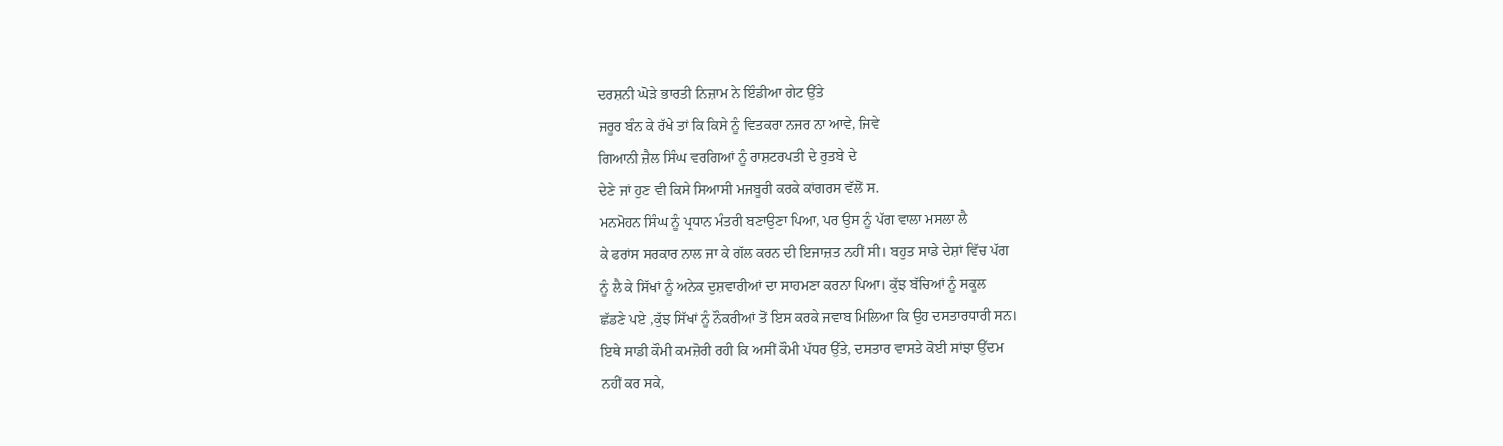ਦਰਸ਼ਨੀ ਘੋੜੇ ਭਾਰਤੀ ਨਿਜ਼ਾਮ ਨੇ ਇੰਡੀਆ ਗੇਟ ਉੱਤੇ
ਜਰੂਰ ਬੰਨ ਕੇ ਰੱਖੇ ਤਾਂ ਕਿ ਕਿਸੇ ਨੂੰ ਵਿਤਕਰਾ ਨਜਰ ਨਾ ਆਵੇ, ਜਿਵੇ
ਗਿਆਨੀ ਜ਼ੈਲ ਸਿੰਘ ਵਰਗਿਆਂ ਨੂੰ ਰਾਸ਼ਟਰਪਤੀ ਦੇ ਰੁਤਬੇ ਦੇ
ਦੇਣੇ ਜਾਂ ਹੁਣ ਵੀ ਕਿਸੇ ਸਿਆਸੀ ਮਜਬੂਰੀ ਕਰਕੇ ਕਾਂਗਰਸ ਵੱਲੋਂ ਸ.
ਮਨਮੋਹਨ ਸਿੰਘ ਨੂੰ ਪ੍ਰਧਾਨ ਮੰਤਰੀ ਬਣਾਉਣਾ ਪਿਆ, ਪਰ ਉਸ ਨੂੰ ਪੱਗ ਵਾਲਾ ਮਸਲਾ ਲੈ
ਕੇ ਫਰਾਂਸ ਸਰਕਾਰ ਨਾਲ ਜਾ ਕੇ ਗੱਲ ਕਰਨ ਦੀ ਇਜਾਜ਼ਤ ਨਹੀਂ ਸੀ। ਬਹੁਤ ਸਾਡੇ ਦੇਸ਼ਾਂ ਵਿੱਚ ਪੱਗ
ਨੂੰ ਲੈ ਕੇ ਸਿੱਖਾਂ ਨੂੰ ਅਨੇਕ ਦੁਸ਼ਵਾਰੀਆਂ ਦਾ ਸਾਹਮਣਾ ਕਰਨਾ ਪਿਆ। ਕੁੱਝ ਬੱਚਿਆਂ ਨੂੰ ਸਕੂਲ
ਛੱਡਣੇ ਪਏ ,ਕੁੱਝ ਸਿੱਖਾਂ ਨੂੰ ਨੌਕਰੀਆਂ ਤੋਂ ਇਸ ਕਰਕੇ ਜਵਾਬ ਮਿਲਿਆ ਕਿ ਉਹ ਦਸਤਾਰਧਾਰੀ ਸਨ।
ਇਥੇ ਸਾਡੀ ਕੌਮੀ ਕਮਜ਼ੋਰੀ ਰਹੀ ਕਿ ਅਸੀਂ ਕੌਮੀ ਪੱਧਰ ਉੱਤੇ, ਦਸਤਾਰ ਵਾਸਤੇ ਕੋਈ ਸਾਂਝਾ ਉੱਦਮ
ਨਹੀਂ ਕਰ ਸਕੇ,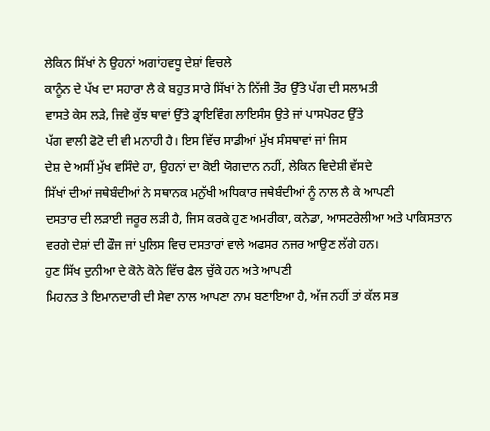ਲੇਕਿਨ ਸਿੱਖਾਂ ਨੇ ਉਹਨਾਂ ਅਗਾਂਹਵਧੂ ਦੇਸ਼ਾਂ ਵਿਚਲੇ
ਕਾਨੂੰਨ ਦੇ ਪੱਖ ਦਾ ਸਹਾਰਾ ਲੈ ਕੇ ਬਹੁਤ ਸਾਰੇ ਸਿੱਖਾਂ ਨੇ ਨਿੱਜੀ ਤੌਰ ਉੱਤੇ ਪੱਗ ਦੀ ਸਲਾਮਤੀ
ਵਾਸਤੇ ਕੇਸ ਲੜੇ, ਜਿਵੇ ਕੁੱਝ ਥਾਵਾਂ ਉੱਤੇ ਡ੍ਰਾਇਵਿੰਗ ਲਾਇਸੰਸ ਉਤੇ ਜਾਂ ਪਾਸਪੋਰਟ ਉੱਤੇ
ਪੱਗ ਵਾਲੀ ਫੋਟੋ ਦੀ ਵੀ ਮਨਾਹੀ ਹੈ। ਇਸ ਵਿੱਚ ਸਾਡੀਆਂ ਮੁੱਖ ਸੰਸਥਾਵਾਂ ਜਾਂ ਜਿਸ
ਦੇਸ਼ ਦੇ ਅਸੀਂ ਮੁੱਖ ਵਸਿੰਦੇ ਹਾ, ਉਹਨਾਂ ਦਾ ਕੋਈ ਯੋਗਦਾਨ ਨਹੀਂ, ਲੇਕਿਨ ਵਿਦੇਸ਼ੀ ਵੱਸਦੇ
ਸਿੱਖਾਂ ਦੀਆਂ ਜਥੇਬੰਦੀਆਂ ਨੇ ਸਥਾਨਕ ਮਨੁੱਖੀ ਅਧਿਕਾਰ ਜਥੇਬੰਦੀਆਂ ਨੂੰ ਨਾਲ ਲੈ ਕੇ ਆਪਣੀ
ਦਸਤਾਰ ਦੀ ਲੜਾਈ ਜਰੂਰ ਲੜੀ ਹੈ, ਜਿਸ ਕਰਕੇ ਹੁਣ ਅਮਰੀਕਾ, ਕਨੇਡਾ, ਆਸਟਰੇਲੀਆ ਅਤੇ ਪਾਕਿਸਤਾਨ
ਵਰਗੇ ਦੇਸ਼ਾਂ ਦੀ ਫੌਜ ਜਾਂ ਪੁਲਿਸ ਵਿਚ ਦਸਤਾਰਾਂ ਵਾਲੇ ਅਫਸਰ ਨਜਰ ਆਉਣ ਲੱਗੇ ਹਨ।
ਹੁਣ ਸਿੱਖ ਦੁਨੀਆ ਦੇ ਕੋਨੇ ਕੋਨੇ ਵਿੱਚ ਫੈਲ ਚੁੱਕੇ ਹਨ ਅਤੇ ਆਪਣੀ
ਮਿਹਨਤ ਤੇ ਇਮਾਨਦਾਰੀ ਦੀ ਸੇਵਾ ਨਾਲ ਆਪਣਾ ਨਾਮ ਬਣਾਇਆ ਹੈ, ਅੱਜ ਨਹੀਂ ਤਾਂ ਕੱਲ ਸਭ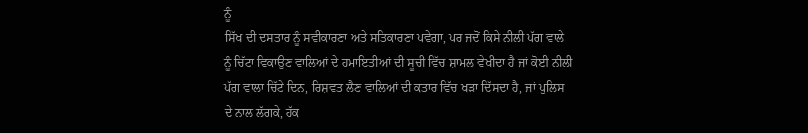ਨੂੰ
ਸਿੱਖ ਦੀ ਦਸਤਾਰ ਨੂੰ ਸਵੀਕਾਰਣਾ ਅਤੇ ਸਤਿਕਾਰਣਾ ਪਵੇਗਾ, ਪਰ ਜਦੋਂ ਕਿਸੇ ਨੀਲੀ ਪੱਗ ਵਾਲੇ
ਨੂੰ ਚਿੱਟਾ ਵਿਕਾਉਣ ਵਾਲਿਆਂ ਦੇ ਹਮਾਇਤੀਆਂ ਦੀ ਸੂਚੀ ਵਿੱਚ ਸ਼ਾਮਲ ਵੇਖੀਦਾ ਹੈ ਜਾਂ ਕੋਈ ਨੀਲੀ
ਪੱਗ ਵਾਲਾ ਚਿੱਟੇ ਦਿਨ, ਰਿਸ਼ਵਤ ਲੈਣ ਵਾਲਿਆਂ ਦੀ ਕਤਾਰ ਵਿੱਚ ਖੜਾ ਦਿੱਸਦਾ ਹੈ, ਜਾਂ ਪੁਲਿਸ
ਦੇ ਨਾਲ ਲੱਗਕੇ, ਹੱਕ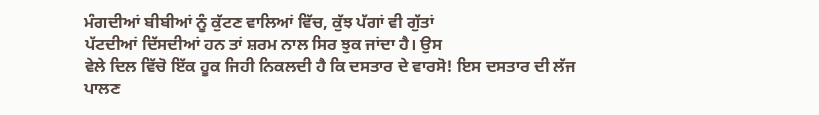ਮੰਗਦੀਆਂ ਬੀਬੀਆਂ ਨੂੰ ਕੁੱਟਣ ਵਾਲਿਆਂ ਵਿੱਚ, ਕੁੱਝ ਪੱਗਾਂ ਵੀ ਗੁੱਤਾਂ
ਪੱਟਦੀਆਂ ਦਿੱਸਦੀਆਂ ਹਨ ਤਾਂ ਸ਼ਰਮ ਨਾਲ ਸਿਰ ਝੁਕ ਜਾਂਦਾ ਹੈ। ਉਸ
ਵੇਲੇ ਦਿਲ ਵਿੱਚੋ ਇੱਕ ਹੂਕ ਜਿਹੀ ਨਿਕਲਦੀ ਹੈ ਕਿ ਦਸਤਾਰ ਦੇ ਵਾਰਸੋ! ਇਸ ਦਸਤਾਰ ਦੀ ਲੱਜ
ਪਾਲਣ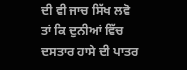ਦੀ ਵੀ ਜਾਚ ਸਿੱਖ ਲਵੋ ਤਾਂ ਕਿ ਦੁਨੀਆਂ ਵਿੱਚ ਦਸਤਾਰ ਹਾਸੇ ਦੀ ਪਾਤਰ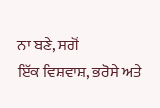ਨਾ ਬਣੇ, ਸਗੋਂ
ਇੱਕ ਵਿਸ਼ਵਾਸ਼, ਭਰੋਸੇ ਅਤੇ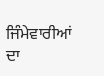ਜਿੰਮੇਵਾਰੀਆਂ ਦਾ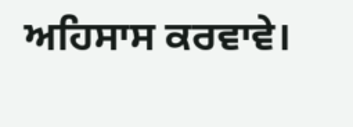ਅਹਿਸਾਸ ਕਰਵਾਵੇ।